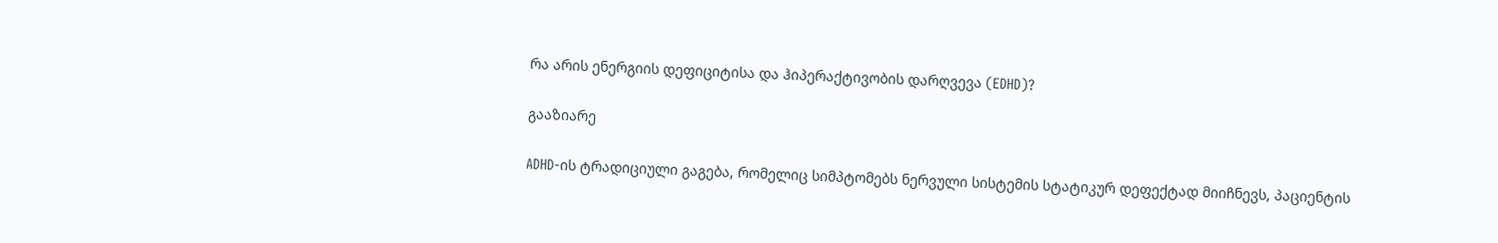რა არის ენერგიის დეფიციტისა და ჰიპერაქტივობის დარღვევა (EDHD)?

გააზიარე

ADHD-ის ტრადიციული გაგება, რომელიც სიმპტომებს ნერვული სისტემის სტატიკურ დეფექტად მიიჩნევს, პაციენტის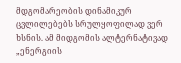მდგომარეობის დინამიკურ ცვლილებებს სრულყოფილად ვერ ხსნის. ამ მიდგომის ალტერნატივად „ენერგიის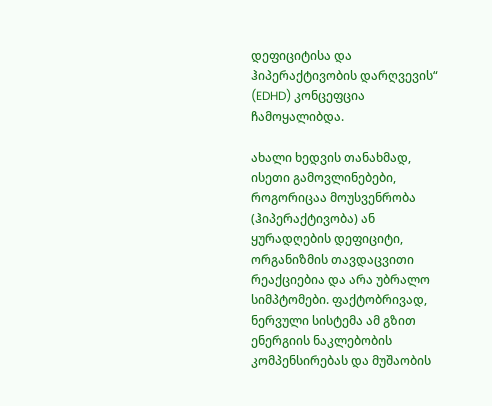დეფიციტისა და ჰიპერაქტივობის დარღვევის“ (EDHD) კონცეფცია ჩამოყალიბდა.

ახალი ხედვის თანახმად, ისეთი გამოვლინებები, როგორიცაა მოუსვენრობა (ჰიპერაქტივობა) ან ყურადღების დეფიციტი, ორგანიზმის თავდაცვითი რეაქციებია და არა უბრალო სიმპტომები. ფაქტობრივად, ნერვული სისტემა ამ გზით ენერგიის ნაკლებობის კომპენსირებას და მუშაობის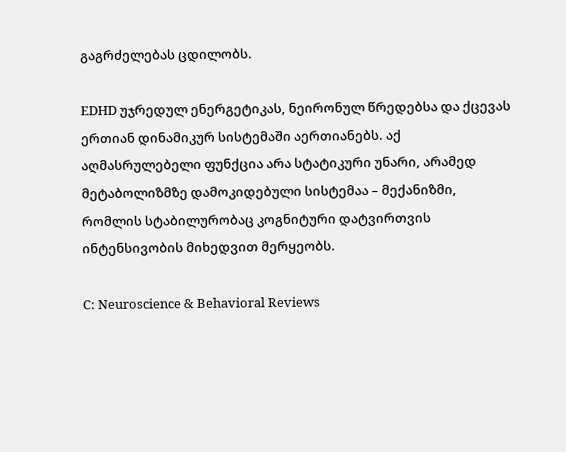გაგრძელებას ცდილობს.

EDHD უჯრედულ ენერგეტიკას, ნეირონულ წრედებსა და ქცევას ერთიან დინამიკურ სისტემაში აერთიანებს. აქ აღმასრულებელი ფუნქცია არა სტატიკური უნარი, არამედ მეტაბოლიზმზე დამოკიდებული სისტემაა – მექანიზმი, რომლის სტაბილურობაც კოგნიტური დატვირთვის ინტენსივობის მიხედვით მერყეობს.

C: Neuroscience & Behavioral Reviews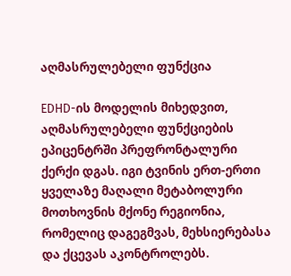აღმასრულებელი ფუნქცია

EDHD-ის მოდელის მიხედვით, აღმასრულებელი ფუნქციების ეპიცენტრში პრეფრონტალური ქერქი დგას. იგი ტვინის ერთ-ერთი ყველაზე მაღალი მეტაბოლური მოთხოვნის მქონე რეგიონია, რომელიც დაგეგმვას, მეხსიერებასა და ქცევას აკონტროლებს.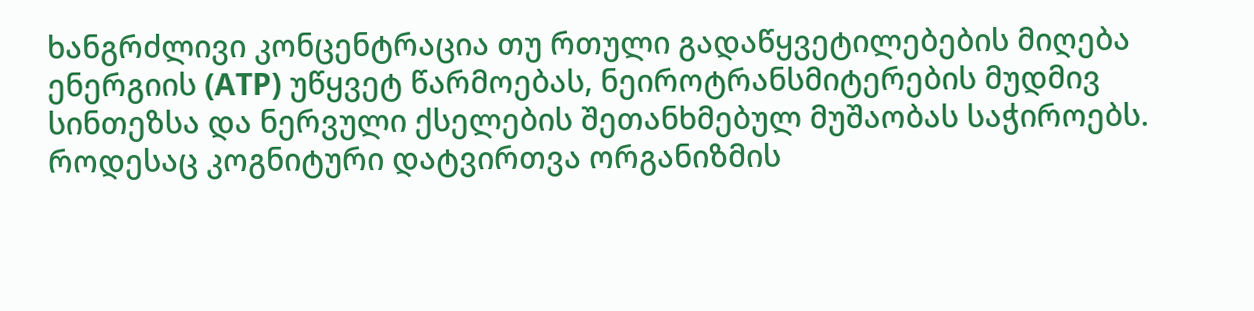ხანგრძლივი კონცენტრაცია თუ რთული გადაწყვეტილებების მიღება ენერგიის (ATP) უწყვეტ წარმოებას, ნეიროტრანსმიტერების მუდმივ სინთეზსა და ნერვული ქსელების შეთანხმებულ მუშაობას საჭიროებს. როდესაც კოგნიტური დატვირთვა ორგანიზმის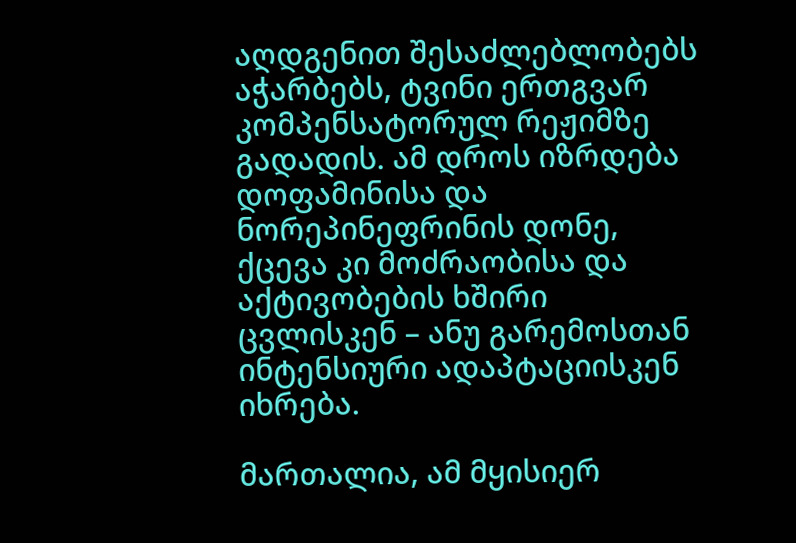აღდგენით შესაძლებლობებს აჭარბებს, ტვინი ერთგვარ კომპენსატორულ რეჟიმზე გადადის. ამ დროს იზრდება დოფამინისა და ნორეპინეფრინის დონე, ქცევა კი მოძრაობისა და აქტივობების ხშირი ცვლისკენ – ანუ გარემოსთან ინტენსიური ადაპტაციისკენ იხრება.

მართალია, ამ მყისიერ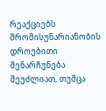რეაქციებს შრომისუნარიანობის დროებითი შენარჩუნება შეუძლიათ, თუმცა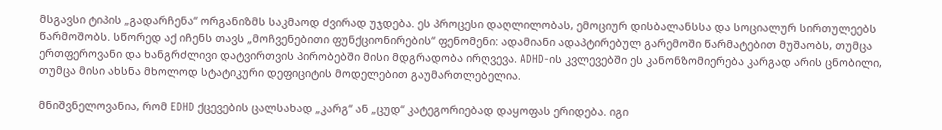მსგავსი ტიპის „გადარჩენა“ ორგანიზმს საკმაოდ ძვირად უჯდება. ეს პროცესი დაღლილობას, ემოციურ დისბალანსსა და სოციალურ სირთულეებს წარმოშობს. სწორედ აქ იჩენს თავს „მოჩვენებითი ფუნქციონირების“ ფენომენი: ადამიანი ადაპტირებულ გარემოში წარმატებით მუშაობს, თუმცა ერთფეროვანი და ხანგრძლივი დატვირთვის პირობებში მისი მდგრადობა ირღვევა. ADHD-ის კვლევებში ეს კანონზომიერება კარგად არის ცნობილი, თუმცა მისი ახსნა მხოლოდ სტატიკური დეფიციტის მოდელებით გაუმართლებელია.

მნიშვნელოვანია, რომ EDHD ქცევების ცალსახად „კარგ“ ან „ცუდ“ კატეგორიებად დაყოფას ერიდება. იგი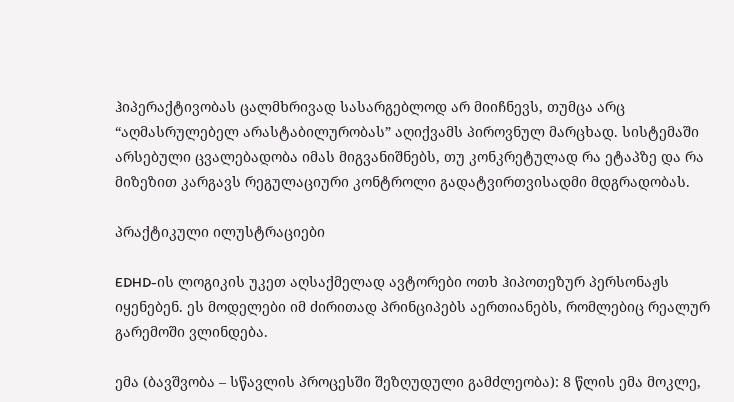ჰიპერაქტივობას ცალმხრივად სასარგებლოდ არ მიიჩნევს, თუმცა არც “აღმასრულებელ არასტაბილურობას” აღიქვამს პიროვნულ მარცხად. სისტემაში არსებული ცვალებადობა იმას მიგვანიშნებს, თუ კონკრეტულად რა ეტაპზე და რა მიზეზით კარგავს რეგულაციური კონტროლი გადატვირთვისადმი მდგრადობას.

პრაქტიკული ილუსტრაციები

EDHD-ის ლოგიკის უკეთ აღსაქმელად ავტორები ოთხ ჰიპოთეზურ პერსონაჟს იყენებენ. ეს მოდელები იმ ძირითად პრინციპებს აერთიანებს, რომლებიც რეალურ გარემოში ვლინდება.

ემა (ბავშვობა – სწავლის პროცესში შეზღუდული გამძლეობა): 8 წლის ემა მოკლე,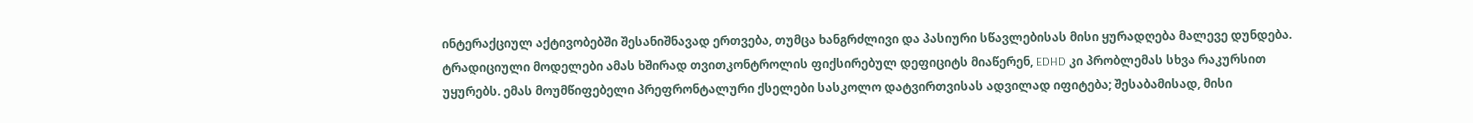ინტერაქციულ აქტივობებში შესანიშნავად ერთვება, თუმცა ხანგრძლივი და პასიური სწავლებისას მისი ყურადღება მალევე დუნდება. ტრადიციული მოდელები ამას ხშირად თვითკონტროლის ფიქსირებულ დეფიციტს მიაწერენ, EDHD კი პრობლემას სხვა რაკურსით უყურებს. ემას მოუმწიფებელი პრეფრონტალური ქსელები სასკოლო დატვირთვისას ადვილად იფიტება; შესაბამისად, მისი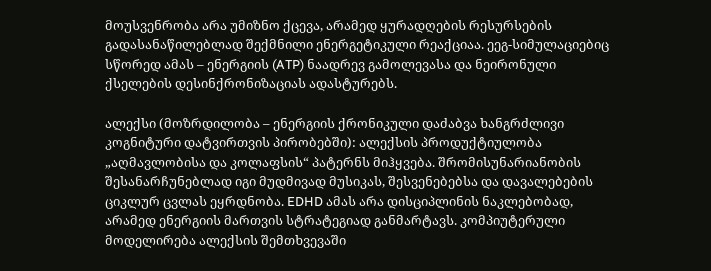მოუსვენრობა არა უმიზნო ქცევა, არამედ ყურადღების რესურსების გადასანაწილებლად შექმნილი ენერგეტიკული რეაქციაა. ეეგ-სიმულაციებიც სწორედ ამას – ენერგიის (ATP) ნაადრევ გამოლევასა და ნეირონული ქსელების დესინქრონიზაციას ადასტურებს.

ალექსი (მოზრდილობა – ენერგიის ქრონიკული დაძაბვა ხანგრძლივი კოგნიტური დატვირთვის პირობებში): ალექსის პროდუქტიულობა „აღმავლობისა და კოლაფსის“ პატერნს მიჰყვება. შრომისუნარიანობის შესანარჩუნებლად იგი მუდმივად მუსიკას, შესვენებებსა და დავალებების ციკლურ ცვლას ეყრდნობა. EDHD ამას არა დისციპლინის ნაკლებობად, არამედ ენერგიის მართვის სტრატეგიად განმარტავს. კომპიუტერული მოდელირება ალექსის შემთხვევაში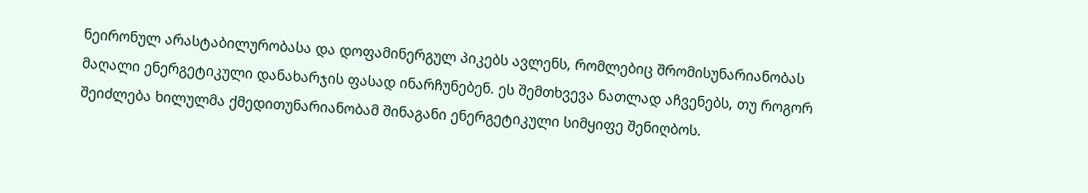ნეირონულ არასტაბილურობასა და დოფამინერგულ პიკებს ავლენს, რომლებიც შრომისუნარიანობას მაღალი ენერგეტიკული დანახარჯის ფასად ინარჩუნებენ. ეს შემთხვევა ნათლად აჩვენებს, თუ როგორ შეიძლება ხილულმა ქმედითუნარიანობამ შინაგანი ენერგეტიკული სიმყიფე შენიღბოს.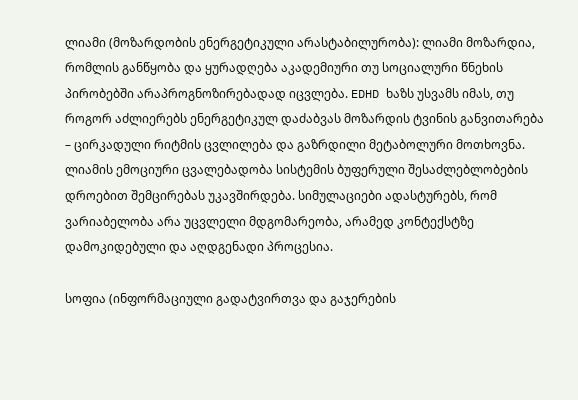ლიამი (მოზარდობის ენერგეტიკული არასტაბილურობა): ლიამი მოზარდია, რომლის განწყობა და ყურადღება აკადემიური თუ სოციალური წნეხის პირობებში არაპროგნოზირებადად იცვლება. EDHD ხაზს უსვამს იმას, თუ როგორ აძლიერებს ენერგეტიკულ დაძაბვას მოზარდის ტვინის განვითარება – ცირკადული რიტმის ცვლილება და გაზრდილი მეტაბოლური მოთხოვნა. ლიამის ემოციური ცვალებადობა სისტემის ბუფერული შესაძლებლობების დროებით შემცირებას უკავშირდება. სიმულაციები ადასტურებს, რომ ვარიაბელობა არა უცვლელი მდგომარეობა, არამედ კონტექსტზე დამოკიდებული და აღდგენადი პროცესია.

სოფია (ინფორმაციული გადატვირთვა და გაჯერების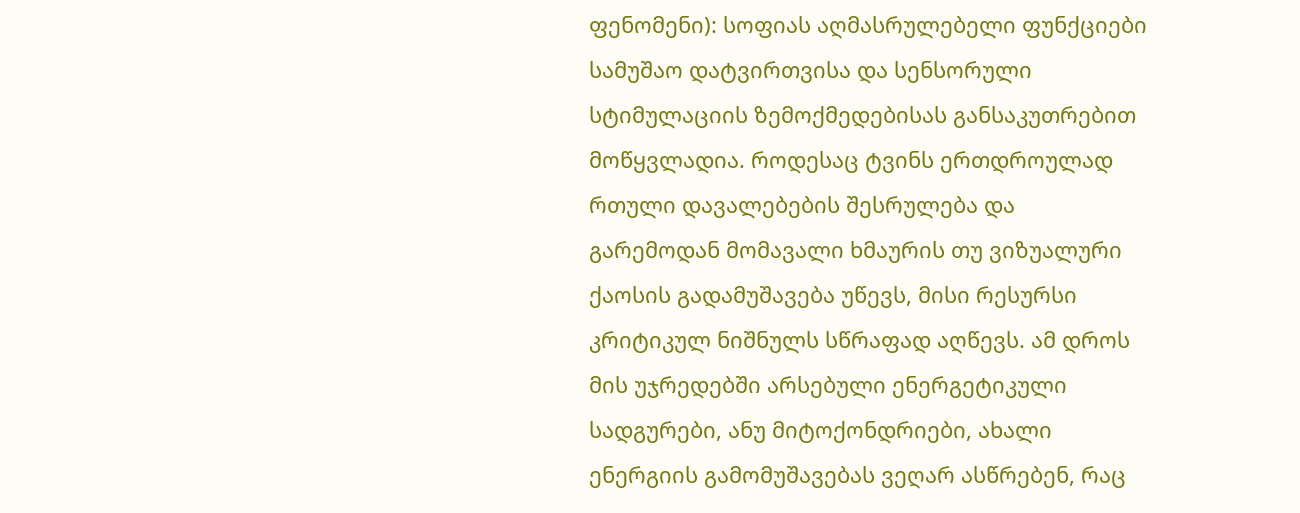ფენომენი): სოფიას აღმასრულებელი ფუნქციები სამუშაო დატვირთვისა და სენსორული სტიმულაციის ზემოქმედებისას განსაკუთრებით მოწყვლადია. როდესაც ტვინს ერთდროულად რთული დავალებების შესრულება და გარემოდან მომავალი ხმაურის თუ ვიზუალური ქაოსის გადამუშავება უწევს, მისი რესურსი კრიტიკულ ნიშნულს სწრაფად აღწევს. ამ დროს მის უჯრედებში არსებული ენერგეტიკული სადგურები, ანუ მიტოქონდრიები, ახალი ენერგიის გამომუშავებას ვეღარ ასწრებენ, რაც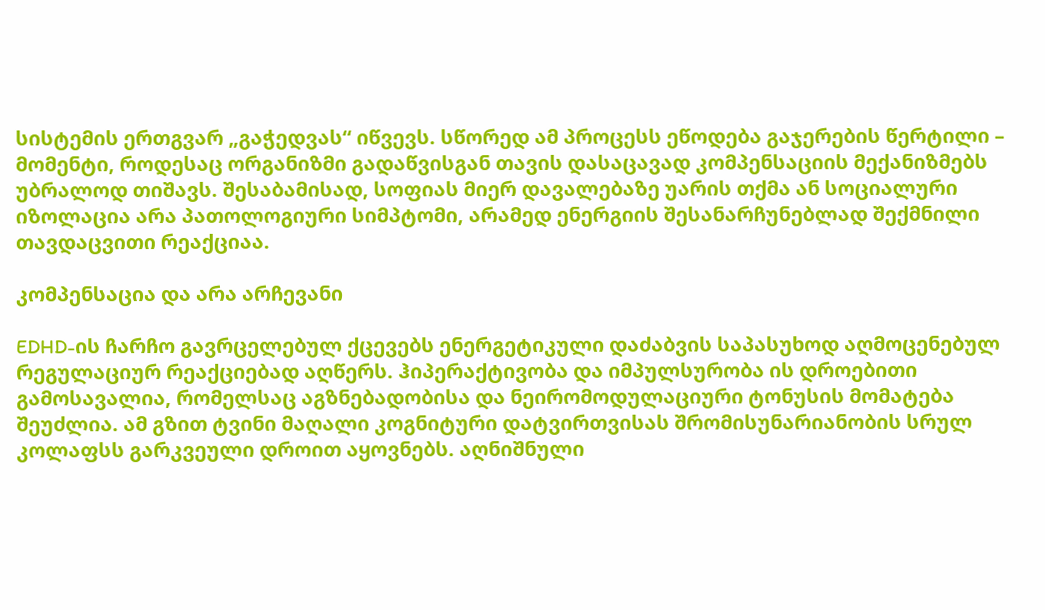სისტემის ერთგვარ „გაჭედვას“ იწვევს. სწორედ ამ პროცესს ეწოდება გაჯერების წერტილი – მომენტი, როდესაც ორგანიზმი გადაწვისგან თავის დასაცავად კომპენსაციის მექანიზმებს უბრალოდ თიშავს. შესაბამისად, სოფიას მიერ დავალებაზე უარის თქმა ან სოციალური იზოლაცია არა პათოლოგიური სიმპტომი, არამედ ენერგიის შესანარჩუნებლად შექმნილი თავდაცვითი რეაქციაა.

კომპენსაცია და არა არჩევანი

EDHD-ის ჩარჩო გავრცელებულ ქცევებს ენერგეტიკული დაძაბვის საპასუხოდ აღმოცენებულ რეგულაციურ რეაქციებად აღწერს. ჰიპერაქტივობა და იმპულსურობა ის დროებითი გამოსავალია, რომელსაც აგზნებადობისა და ნეირომოდულაციური ტონუსის მომატება შეუძლია. ამ გზით ტვინი მაღალი კოგნიტური დატვირთვისას შრომისუნარიანობის სრულ კოლაფსს გარკვეული დროით აყოვნებს. აღნიშნული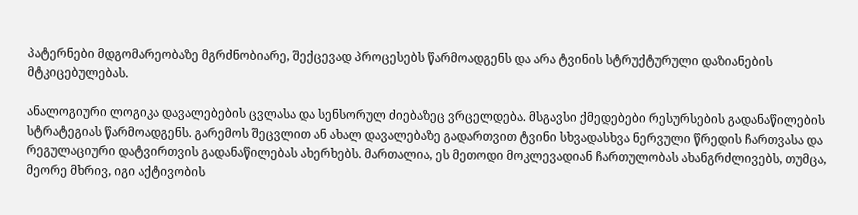პატერნები მდგომარეობაზე მგრძნობიარე, შექცევად პროცესებს წარმოადგენს და არა ტვინის სტრუქტურული დაზიანების მტკიცებულებას.

ანალოგიური ლოგიკა დავალებების ცვლასა და სენსორულ ძიებაზეც ვრცელდება. მსგავსი ქმედებები რესურსების გადანაწილების სტრატეგიას წარმოადგენს. გარემოს შეცვლით ან ახალ დავალებაზე გადართვით ტვინი სხვადასხვა ნერვული წრედის ჩართვასა და რეგულაციური დატვირთვის გადანაწილებას ახერხებს. მართალია, ეს მეთოდი მოკლევადიან ჩართულობას ახანგრძლივებს, თუმცა, მეორე მხრივ, იგი აქტივობის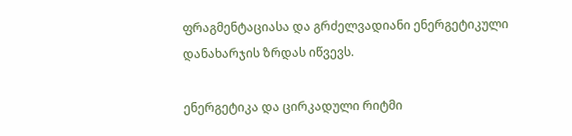ფრაგმენტაციასა და გრძელვადიანი ენერგეტიკული დანახარჯის ზრდას იწვევს.

ენერგეტიკა და ცირკადული რიტმი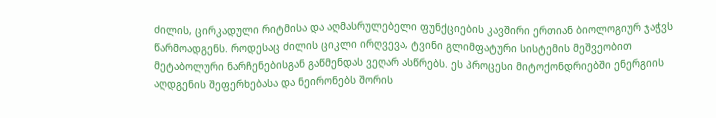ძილის, ცირკადული რიტმისა და აღმასრულებელი ფუნქციების კავშირი ერთიან ბიოლოგიურ ჯაჭვს წარმოადგენს. როდესაც ძილის ციკლი ირღვევა, ტვინი გლიმფატური სისტემის მეშვეობით მეტაბოლური ნარჩენებისგან გაწმენდას ვეღარ ასწრებს. ეს პროცესი მიტოქონდრიებში ენერგიის აღდგენის შეფერხებასა და ნეირონებს შორის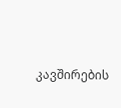კავშირების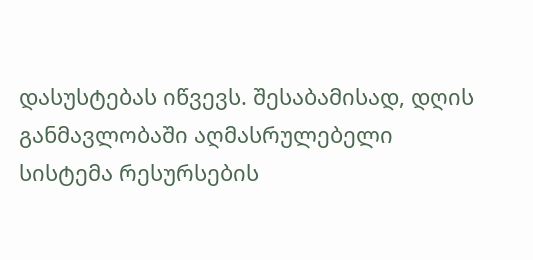დასუსტებას იწვევს. შესაბამისად, დღის განმავლობაში აღმასრულებელი სისტემა რესურსების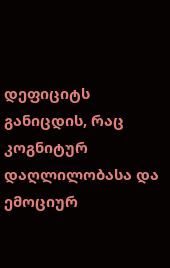დეფიციტს განიცდის, რაც კოგნიტურ დაღლილობასა და ემოციურ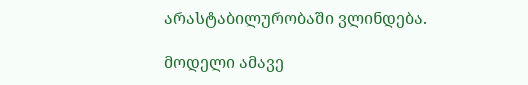არასტაბილურობაში ვლინდება.

მოდელი ამავე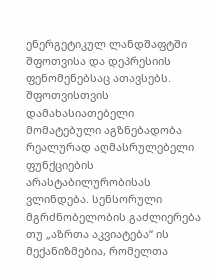ენერგეტიკულ ლანდშაფტში შფოთვისა და დეპრესიის ფენომენებსაც ათავსებს. შფოთვისთვის დამახასიათებელი მომატებული აგზნებადობა რეალურად აღმასრულებელი ფუნქციების არასტაბილურობისას ვლინდება. სენსორული მგრძნობელობის გაძლიერება თუ „აზრთა აკვიატება“ ის მექანიზმებია, რომელთა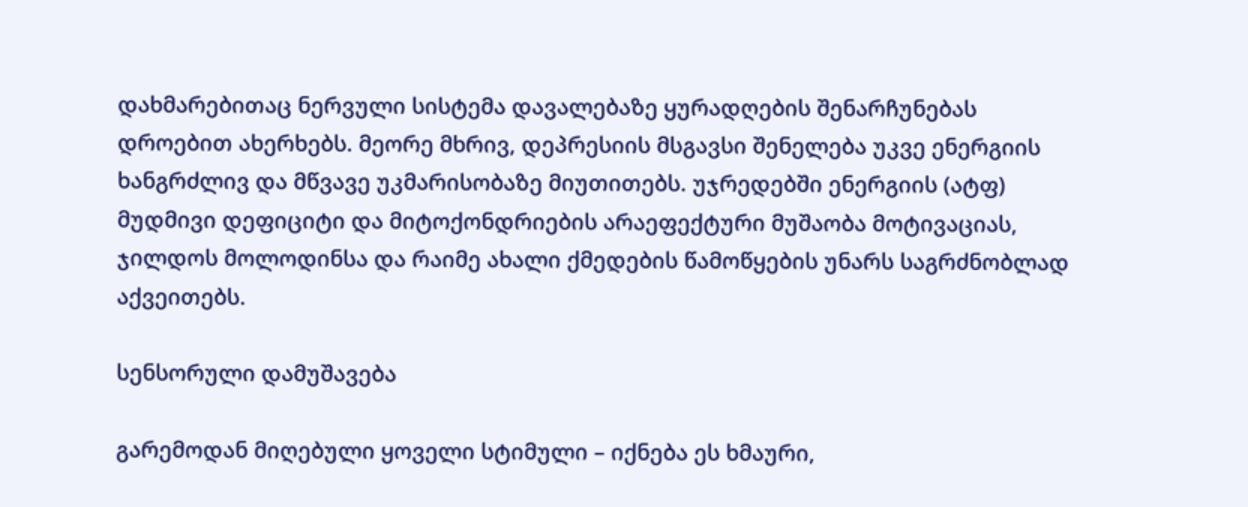დახმარებითაც ნერვული სისტემა დავალებაზე ყურადღების შენარჩუნებას დროებით ახერხებს. მეორე მხრივ, დეპრესიის მსგავსი შენელება უკვე ენერგიის ხანგრძლივ და მწვავე უკმარისობაზე მიუთითებს. უჯრედებში ენერგიის (ატფ) მუდმივი დეფიციტი და მიტოქონდრიების არაეფექტური მუშაობა მოტივაციას, ჯილდოს მოლოდინსა და რაიმე ახალი ქმედების წამოწყების უნარს საგრძნობლად აქვეითებს.

სენსორული დამუშავება

გარემოდან მიღებული ყოველი სტიმული – იქნება ეს ხმაური,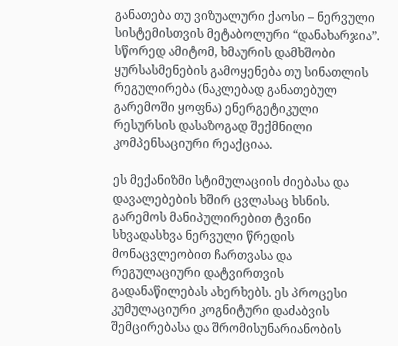განათება თუ ვიზუალური ქაოსი – ნერვული სისტემისთვის მეტაბოლური “დანახარჯია”. სწორედ ამიტომ, ხმაურის დამხშობი ყურსასმენების გამოყენება თუ სინათლის რეგულირება (ნაკლებად განათებულ გარემოში ყოფნა) ენერგეტიკული რესურსის დასაზოგად შექმნილი კომპენსაციური რეაქციაა.

ეს მექანიზმი სტიმულაციის ძიებასა და დავალებების ხშირ ცვლასაც ხსნის. გარემოს მანიპულირებით ტვინი სხვადასხვა ნერვული წრედის მონაცვლეობით ჩართვასა და რეგულაციური დატვირთვის გადანაწილებას ახერხებს. ეს პროცესი კუმულაციური კოგნიტური დაძაბვის შემცირებასა და შრომისუნარიანობის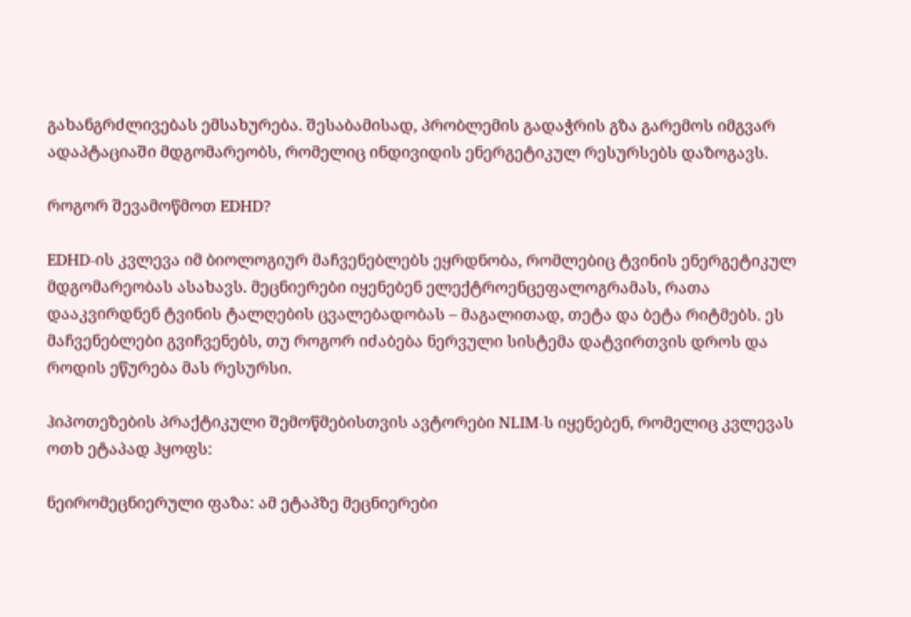გახანგრძლივებას ემსახურება. შესაბამისად, პრობლემის გადაჭრის გზა გარემოს იმგვარ ადაპტაციაში მდგომარეობს, რომელიც ინდივიდის ენერგეტიკულ რესურსებს დაზოგავს.

როგორ შევამოწმოთ EDHD?

EDHD-ის კვლევა იმ ბიოლოგიურ მაჩვენებლებს ეყრდნობა, რომლებიც ტვინის ენერგეტიკულ მდგომარეობას ასახავს. მეცნიერები იყენებენ ელექტროენცეფალოგრამას, რათა დააკვირდნენ ტვინის ტალღების ცვალებადობას – მაგალითად, თეტა და ბეტა რიტმებს. ეს მაჩვენებლები გვიჩვენებს, თუ როგორ იძაბება ნერვული სისტემა დატვირთვის დროს და როდის ეწურება მას რესურსი.

ჰიპოთეზების პრაქტიკული შემოწმებისთვის ავტორები NLIM-ს იყენებენ, რომელიც კვლევას ოთხ ეტაპად ჰყოფს:

ნეირომეცნიერული ფაზა: ამ ეტაპზე მეცნიერები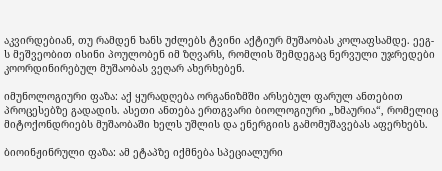აკვირდებიან, თუ რამდენ ხანს უძლებს ტვინი აქტიურ მუშაობას კოლაფსამდე. ეეგ-ს მეშვეობით ისინი პოულობენ იმ ზღვარს, რომლის შემდეგაც ნერვული უჯრედები კოორდინირებულ მუშაობას ვეღარ ახერხებენ.

იმუნოლოგიური ფაზა: აქ ყურადღება ორგანიზმში არსებულ ფარულ ანთებით პროცესებზე გადადის. ასეთი ანთება ერთგვარი ბიოლოგიური „ხმაურია“, რომელიც მიტოქონდრიებს მუშაობაში ხელს უშლის და ენერგიის გამომუშავებას აფერხებს.

ბიოინჟინრული ფაზა: ამ ეტაპზე იქმნება სპეციალური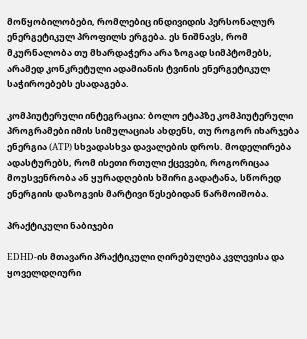მოწყობილობები, რომლებიც ინდივიდის პერსონალურ ენერგეტიკულ პროფილს ერგება. ეს ნიშნავს, რომ მკურნალობა თუ მხარდაჭერა არა ზოგად სიმპტომებს, არამედ კონკრეტული ადამიანის ტვინის ენერგეტიკულ საჭიროებებს ესადაგება.

კომპიუტერული ინტეგრაცია: ბოლო ეტაპზე კომპიუტერული პროგრამები იმის სიმულაციას ახდენს, თუ როგორ იხარჯება ენერგია (ATP) სხვადასხვა დავალების დროს. მოდელირება ადასტურებს, რომ ისეთი რთული ქცევები, როგორიცაა მოუსვენრობა ან ყურადღების ხშირი გადატანა, სწორედ ენერგიის დაზოგვის მარტივი წესებიდან წარმოიშობა.

პრაქტიკული ნაბიჯები

EDHD-ის მთავარი პრაქტიკული ღირებულება კვლევისა და ყოველდღიური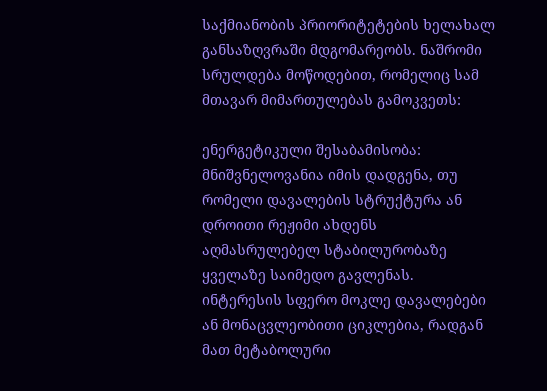საქმიანობის პრიორიტეტების ხელახალ განსაზღვრაში მდგომარეობს. ნაშრომი სრულდება მოწოდებით, რომელიც სამ მთავარ მიმართულებას გამოკვეთს:

ენერგეტიკული შესაბამისობა: მნიშვნელოვანია იმის დადგენა, თუ რომელი დავალების სტრუქტურა ან დროითი რეჟიმი ახდენს აღმასრულებელ სტაბილურობაზე ყველაზე საიმედო გავლენას. ინტერესის სფერო მოკლე დავალებები ან მონაცვლეობითი ციკლებია, რადგან მათ მეტაბოლური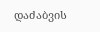დაძაბვის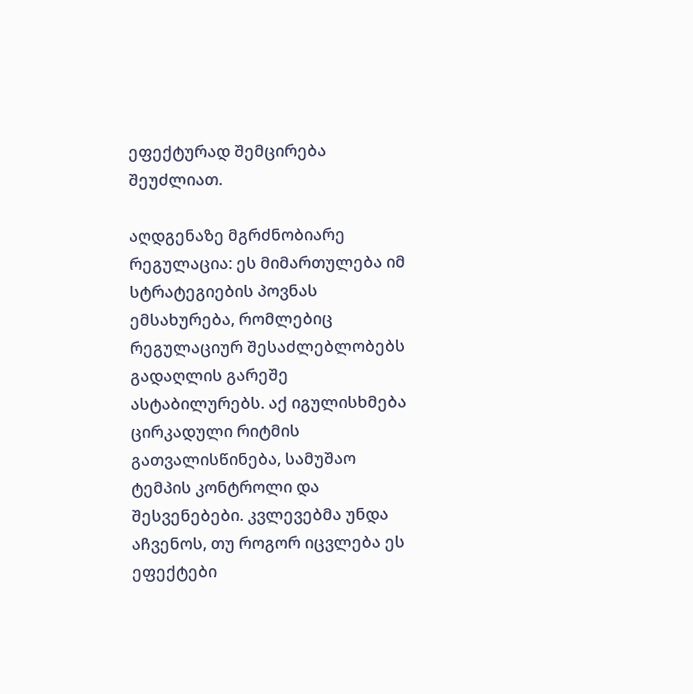ეფექტურად შემცირება შეუძლიათ.

აღდგენაზე მგრძნობიარე რეგულაცია: ეს მიმართულება იმ სტრატეგიების პოვნას ემსახურება, რომლებიც რეგულაციურ შესაძლებლობებს გადაღლის გარეშე ასტაბილურებს. აქ იგულისხმება ცირკადული რიტმის გათვალისწინება, სამუშაო ტემპის კონტროლი და შესვენებები. კვლევებმა უნდა აჩვენოს, თუ როგორ იცვლება ეს ეფექტები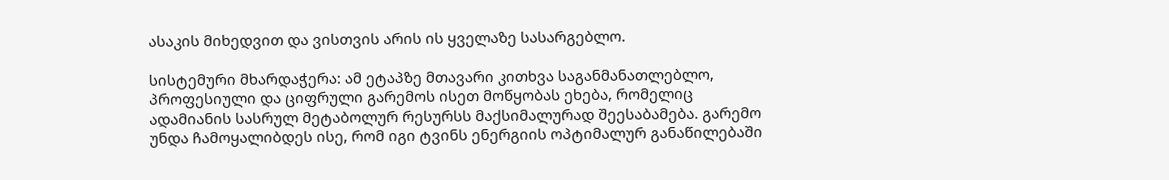ასაკის მიხედვით და ვისთვის არის ის ყველაზე სასარგებლო.

სისტემური მხარდაჭერა: ამ ეტაპზე მთავარი კითხვა საგანმანათლებლო, პროფესიული და ციფრული გარემოს ისეთ მოწყობას ეხება, რომელიც ადამიანის სასრულ მეტაბოლურ რესურსს მაქსიმალურად შეესაბამება. გარემო უნდა ჩამოყალიბდეს ისე, რომ იგი ტვინს ენერგიის ოპტიმალურ განაწილებაში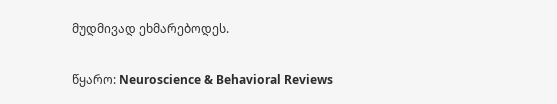მუდმივად ეხმარებოდეს.

წყარო: Neuroscience & Behavioral Reviews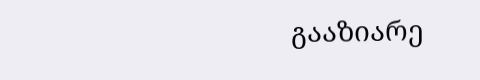გააზიარე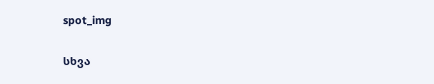spot_img

სხვა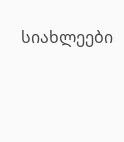სიახლეები